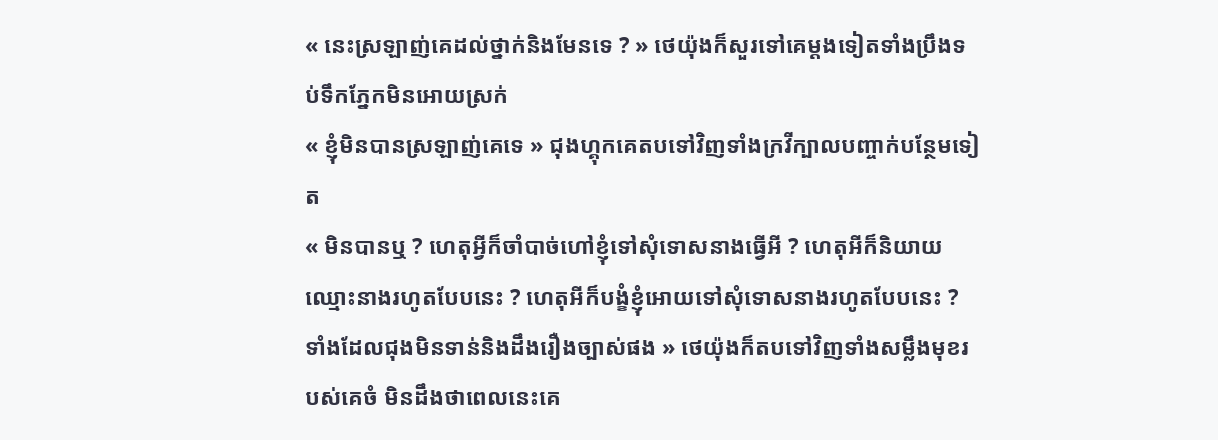« នេះស្រឡាញ់គេដល់ថ្នាក់និងមែនទេ ? » ថេយ៉ុងក៏សួរទៅគេម្តងទៀតទាំងប្រឹងទប់ទឹកភ្នែកមិនអោយស្រក់
« ខ្ញុំមិនបានស្រឡាញ់គេទេ » ជុងហ្គុកគេតបទៅវិញទាំងក្រវីក្បាលបញ្ចាក់បន្ថែមទៀត
« មិនបានឬ ? ហេតុអ្វីក៏ចាំបាច់ហៅខ្ញុំទៅសុំទោសនាងធ្វើអី ? ហេតុអីក៏និយាយឈ្មោះនាងរហូតបែបនេះ ? ហេតុអីក៏បង្ខំខ្ញុំអោយទៅសុំទោសនាងរហូតបែបនេះ ? ទាំងដែលជុងមិនទាន់និងដឹងរឿងច្បាស់ផង » ថេយ៉ុងក៏តបទៅវិញទាំងសម្លឹងមុខរបស់គេចំ មិនដឹងថាពេលនេះគេ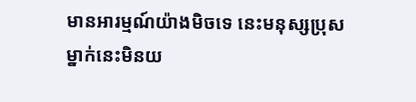មានអារម្មណ៍យ៉ាងមិចទេ នេះមនុស្សប្រុសម្នាក់នេះមិនយ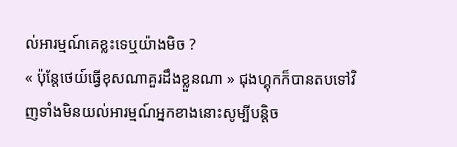ល់អារម្មណ៍គេខ្លះទេឬយ៉ាងមិច ?
« ប៉ុន្តែថេយ៍ធ្វើខុសណាគួរដឹងខ្លួនណា » ជុងហ្គុកក៏បានតបទៅវិញទាំងមិនយល់អារម្មណ៍អ្នកខាងនោះសូម្បីបន្តិច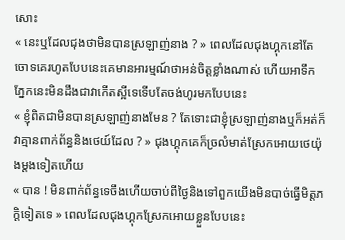សោះ
« នេះឬដែលជុងថាមិនបានស្រឡាញ់នាង ? » ពេលដែលជុងហ្គុកនៅតែចោទគេរហូតបែបនេះគេមានអារម្មណ៍ថាអន់ចិត្តខ្លាំងណាស់ ហើយអាទឹកភ្នែកនេះមិនដឹងជាវាកើតស្អីទេទើបតែចង់ហូរមកបែបនេះ
« ខ្ញុំពិតជាមិនបានស្រឡាញ់នាងមែន ? តែទោះជាខ្ញុំស្រឡាញ់នាងឬក៏អត់ក៏វាគ្មានពាក់ព័ន្ធនិងថេយ៍ដែល ? » ជុងហ្គុកគេក៏ច្រលំមាត់ស្រែកអោយថេយ៉ុងម្តងទៀតហើយ
« បាន ! មិនពាក់ព័ន្ធទេចឹងហើយចាប់ពីថ្ងៃនិងទៅពួកយើងមិនបាច់ធ្វើមិត្តភក្តិទៀតទេ » ពេលដែលជុងហ្គុកស្រែកអោយខ្លួនបែបនេះ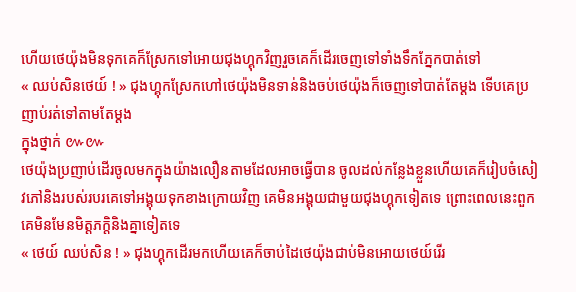ហើយថេយ៉ុងមិនទុកគេក៏ស្រែកទៅអោយជុងហ្គុកវិញរួចគេក៏ដើរចេញទៅទាំងទឹកភ្នែកបាត់ទៅ
« ឈប់សិនថេយ៍ ! » ជុងហ្គុកស្រែកហៅថេយ៉ុងមិនទាន់និងចប់ថេយ៉ុងក៏ចេញទៅបាត់តែម្តង ទើបគេប្រញាប់រត់ទៅតាមតែម្តង
ក្នុងថ្នាក់ ៚៚
ថេយ៉ុងប្រញាប់ដើរចូលមកក្នុងយ៉ាងលឿនតាមដែលអាចធ្វើបាន ចូលដល់កន្លែងខ្លួនហើយគេក៏រៀបចំសៀវភៅនិងរបស់របរគេទៅអង្គុយទុកខាងក្រោយវិញ គេមិនអង្គុយជាមួយជុងហ្គុកទៀតទេ ព្រោះពេលនេះពួកគេមិនមែនមិត្តភក្តិនិងគ្នាទៀតទេ
« ថេយ៍ ឈប់សិន ! » ជុងហ្គុកដើរមកហើយគេក៏ចាប់ដៃថេយ៉ុងជាប់មិនអោយថេយ៍រើរ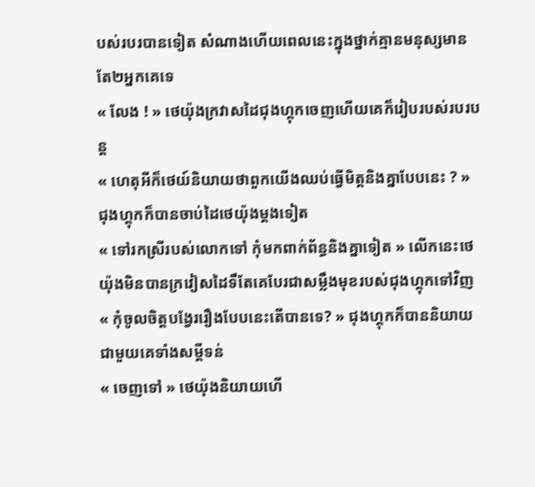បស់របរបានទៀត សំណាងហើយពេលនេះក្នុងថ្នាក់គ្មានមនុស្សមានតែ២អ្នកគេទេ
« លែង ! » ថេយ៉ុងក្រវាសដៃជុងហ្គុកចេញហើយគេក៏រៀបរបស់របរបន្ត
« ហេតុអីក៏ថេយ៍និយាយថាពួកយើងឈប់ធ្វើមិត្តនិងគ្នាបែបនេះ ? » ជុងហ្គុកក៏បានចាប់ដៃថេយ៉ុងម្តងទៀត
« ទៅរកស្រីរបស់លោកទៅ កុំមកពាក់ព័ន្ធនិងគ្នាទៀត » លើកនេះថេយ៉ុងមិនបានក្រវៀសដៃទឹតែគេបែរជាសម្លឹងមុខរបស់ជុងហ្គុកទៅវិញ
« កុំចូលចិត្តបង្វែររឿងបែបនេះតើបានទេ? » ជុងហ្គុកក៏បាននិយាយជាមួយគេទាំងសម្តីទន់
« ចេញទៅ » ថេយ៉ុងនិយាយហើ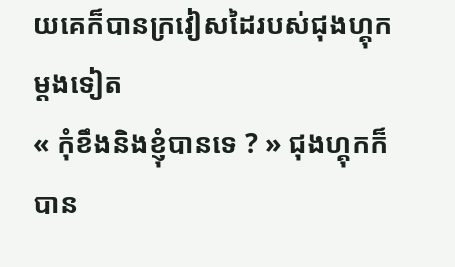យគេក៏បានក្រវៀសដៃរបស់ជុងហ្គុកម្តងទៀត
« កុំខឹងនិងខ្ញុំបានទេ ? » ជុងហ្គុកក៏បាន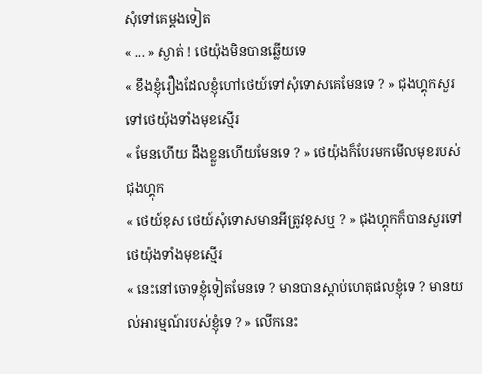សុំទៅគេម្តងទៀត
« ... » ស្ងាត់ ! ថេយ៉ុងមិនបានឆ្លើយទេ
« ខឹងខ្ញុំរឿងដែលខ្ញុំហៅថេយ៍ទៅសុំទោសគេមែនទេ ? » ជុងហ្គុកសួរទៅថេយ៉ុងទាំងមុខស្មើរ
« មែនហើយ ដឹងខ្លួនហើយមែនទេ ? » ថេយ៉ុងក៏បែរមកមើលមុខរបស់ជុងហ្គុក
« ថេយ៍ខុស ថេយ៍សុំទោសមានអីត្រូវខុសឬ ? » ជុងហ្គុកក៏បានសួរទៅថេយ៉ុងទាំងមុខស្មើរ
« នេះនៅចោទខ្ញុំទៀតមែនទេ ? មានបានស្តាប់ហេតុផលខ្ញុំទេ ? មានយល់អារម្មណ៍របស់ខ្ញុំទេ ? » លើកនេះ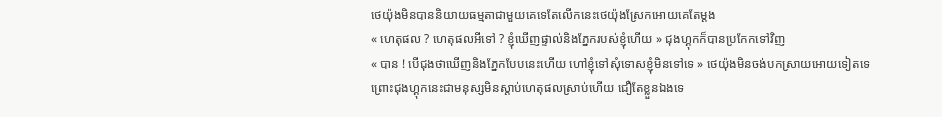ថេយ៉ុងមិនបាននិយាយធម្មតាជាមួយគេទេតែលើកនេះថេយ៉ុងស្រែកអោយគេតែម្តង
« ហេតុផល ? ហេតុផលអីទៅ ? ខ្ញុំឃើញផ្ទាល់និងភ្នែករបស់ខ្ញុំហើយ » ជុងហ្គុកក៏បានប្រកែកទៅវិញ
« បាន ! បើជុងថាឃើញនិងភ្នែកបែបនេះហើយ ហៅខ្ញុំទៅសុំទោសខ្ញុំមិនទៅទេ » ថេយ៉ុងមិនចង់បកស្រាយអោយទៀតទេព្រោះជុងហ្គុកនេះជាមនុស្សមិនស្តាប់ហេតុផលស្រាប់ហើយ ជឿតែខ្លួនឯងទេ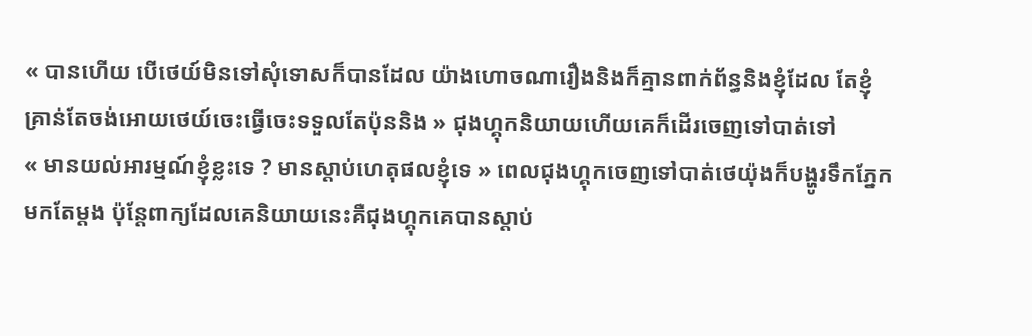« បានហើយ បើថេយ៍មិនទៅសុំទោសក៏បានដែល យ៉ាងហោចណារឿងនិងក៏គ្មានពាក់ព័ន្ធនិងខ្ញុំដែល តែខ្ញុំគ្រាន់តែចង់អោយថេយ៍ចេះធ្វើចេះទទួលតែប៉ុននិង » ជុងហ្គុកនិយាយហើយគេក៏ដើរចេញទៅបាត់ទៅ
« មានយល់អារម្មណ៍ខ្ញុំខ្លះទេ ? មានស្តាប់ហេតុផលខ្ញុំទេ » ពេលជុងហ្គុកចេញទៅបាត់ថេយ៉ុងក៏បង្ហូរទឹកភ្នែកមកតែម្តង ប៉ុន្តែពាក្យដែលគេនិយាយនេះគឺជុងហ្គុកគេបានស្តាប់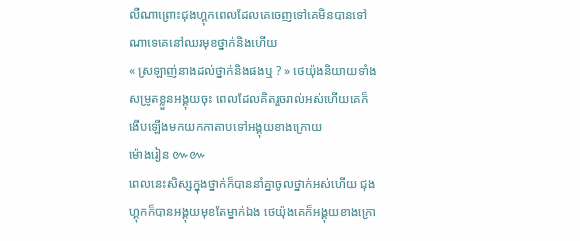លឺណាព្រោះជុងហ្គុកពេលដែលគេចេញទៅគេមិនបានទៅណាទេគេនៅឈរមុខថ្នាក់និងហើយ
« ស្រឡាញ់នាងដល់ថ្នាក់និងផងឬ ? » ថេយ៉ុងនិយាយទាំងសម្រូតខ្លួនអង្គុយចុះ ពេលដែលគិតរួចរាល់អស់ហើយគេក៏ងើបឡើងមកយកកាតាបទៅអង្គុយខាងក្រោយ
ម៉ោងរៀន ៚៚
ពេលនេះសិស្សក្នុងថ្នាក់ក៏បាននាំគ្នាចូលថ្នាក់អស់ហើយ ជុងហ្គុកក៏បានអង្គុយមុខតែម្នាក់ឯង ថេយ៉ុងគេក៏អង្គុយខាងក្រោ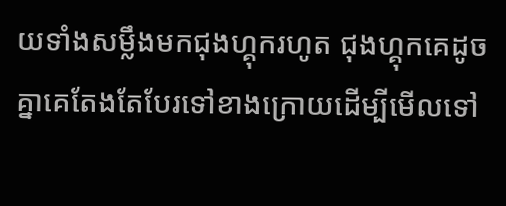យទាំងសម្លឹងមកជុងហ្គុករហូត ជុងហ្គុកគេដូចគ្នាគេតែងតែបែរទៅខាងក្រោយដើម្បីមើលទៅ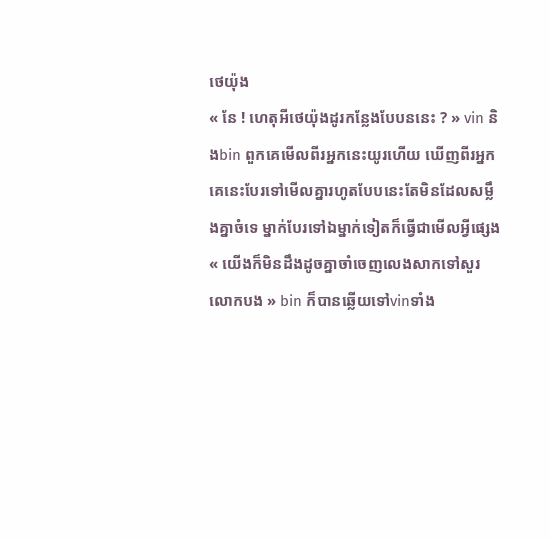ថេយ៉ុង
« នែ ! ហេតុអីថេយ៉ុងដូរកន្លែងបែបននេះ ? » vin និងbin ពួកគេមើលពីរអ្នកនេះយូរហើយ ឃើញពីរអ្នកគេនេះបែរទៅមើលគ្នារហូតបែបនេះតែមិនដែលសម្លឹងគ្នាចំទេ ម្នាក់បែរទៅឯម្នាក់ទៀតក៏ធ្វើជាមើលអ្វីផ្សេង
« យើងក៏មិនដឹងដូចគ្នាចាំចេញលេងសាកទៅសួរលោកបង » bin ក៏បានឆ្លើយទៅvinទាំង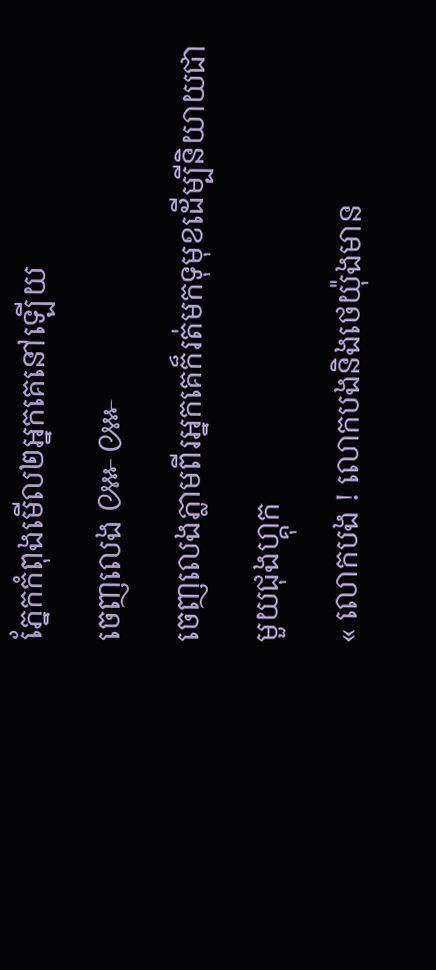ភ្នែកកំពុងមើល២អ្នកគេនៅឡើយ
ចេញលេង ៚៚
ចេញលេងភ្លាមពីរអ្នកគេក៏រត់មកទុមុខដើម្បីនិយាយជាមួយជុងហ្គុក
« លោកបង ! លោកបងនិងថេយ៉ុងមាន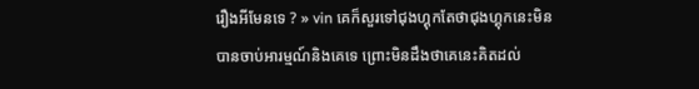រឿងអីមែនទេ ? » vin គេក៏សួរទៅជុងហ្គុកតែថាជុងហ្គុកនេះមិនបានចាប់អារម្មណ៍និងគេទេ ព្រោះមិនដឹងថាគេនេះគិតដល់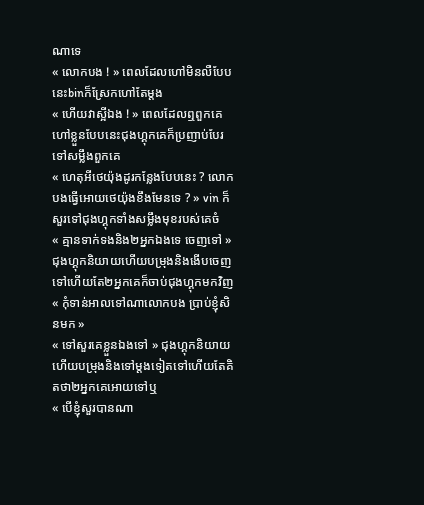ណាទេ
« លោកបង ! » ពេលដែលហៅមិនលឺបែបនេះbinក៏ស្រែកហៅតែម្តង
« ហើយវាស្អីឯង ! » ពេលដែលឮពួកគេហៅខ្លួនបែបនេះជុងហ្គុកគេក៏ប្រញាប់បែរទៅសម្លឹងពួកគេ
« ហេតុអីថេយ៉ុងដូរកន្លែងបែបនេះ ? លោកបងធ្វើអោយថេយ៉ុងខឹងមែនទេ ? » vin ក៏សួរទៅជុងហ្គុកទាំងសម្លឹងមុខរបស់គេចំ
« គ្មានទាក់ទងនិង២អ្នកឯងទេ ចេញទៅ » ជុងហ្គុកនិយាយហើយបម្រុងនិងងើបចេញទៅហើយតែ២អ្នកគេក៏ចាប់ជុងហ្គុកមកវិញ
« កុំទាន់អាលទៅណាលោកបង ប្រាប់ខ្ញុំសិនមក »
« ទៅសួរគេខ្លួនឯងទៅ » ជុងហ្គុកនិយាយហើយបម្រុងនិងទៅម្តងទៀតទៅហើយតែគិតថា២អ្នកគេអោយទៅឬ
« បើខ្ញុំសួរបានណា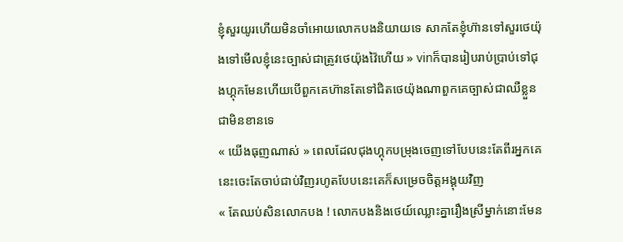ខ្ញុំសួរយូរហើយមិនចាំអោយលោកបងនិយាយទេ សាកតែខ្ញុំហ៊ានទៅសួរថេយ៉ុងទៅមើលខ្ញុំនេះច្បាស់ជាត្រូវថេយ៉ុងវ៉ៃហើយ » vinក៏បានរៀបរាប់ប្រាប់ទៅជុងហ្គុកមែនហើយបើពួកគេហ៊ានតែទៅជិតថេយ៉ុងណាពួកគេច្បាស់ជាឈឺខ្លួនជាមិនខានទេ
« យើងធុញណាស់ » ពេលដែលជុងហ្គុកបម្រុងចេញទៅបែបនេះតែពីរអ្នកគេនេះចេះតែចាប់ជាប់វិញរហូតបែបនេះគេក៏សម្រេចចិត្តអង្គុយវិញ
« តែឈប់សិនលោកបង ! លោកបងនិងថេយ៍ឈ្លោះគ្នារឿងស្រីម្នាក់នោះមែន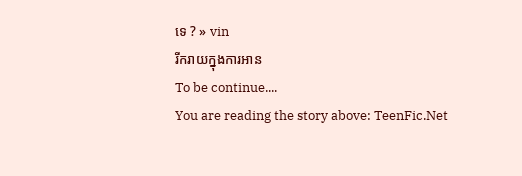ទេ ? » vin
រីករាយក្នុងការអាន
To be continue....
You are reading the story above: TeenFic.Net